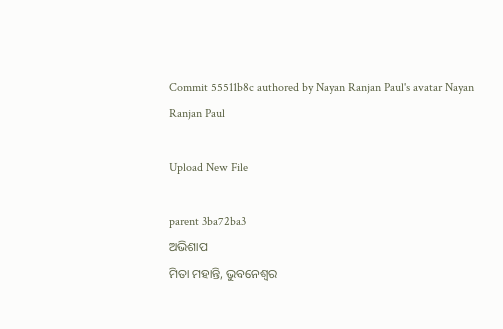Commit 55511b8c authored by Nayan Ranjan Paul's avatar Nayan Ranjan Paul

Upload New File

parent 3ba72ba3
ଅଭିଶାପ
ମିତା ମହାନ୍ତି, ଭୁବନେଶ୍ବର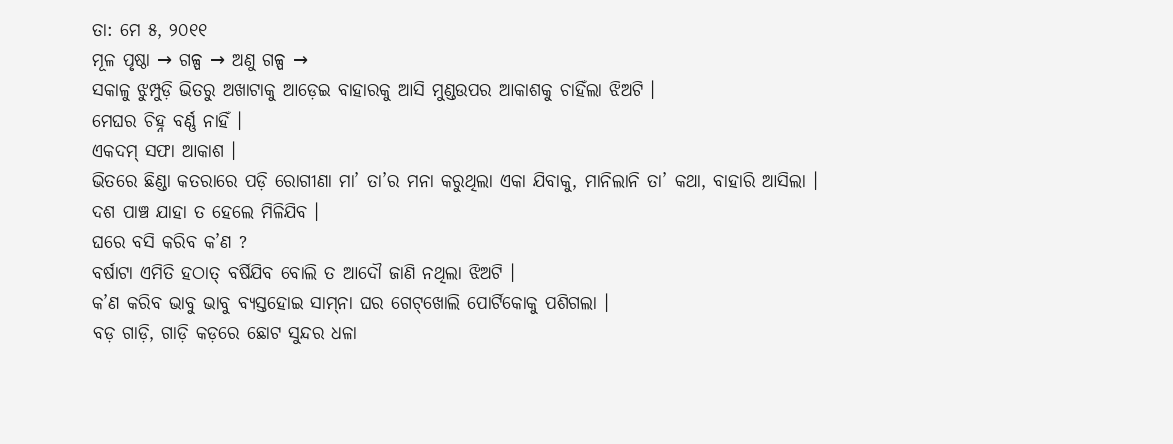ତା: ମେ ୫, ୨୦୧୧
ମୂଳ ପୃଷ୍ଠା → ଗଳ୍ପ → ଅଣୁ ଗଳ୍ପ →
ସକାଳୁ ଝୁମ୍ପୁଡ଼ି ଭିତରୁ ଅଖାଟାକୁ ଆଡ଼େଇ ବାହାରକୁ ଆସି ମୁଣ୍ଡଉପର ଆକାଶକୁ ଚାହିଁଲା ଝିଅଟି ।
ମେଘର ଚିହ୍ନ ବର୍ଣ୍ଣ ନାହିଁ ।
ଏକଦମ୍‌ ସଫା ଆକାଶ ।
ଭିତରେ ଛିଣ୍ଡା କତରାରେ ପଡ଼ି ରୋଗୀଣା ମା’ ତା’ର ମନା କରୁଥିଲା ଏକା ଯିବାକୁ, ମାନିଲାନି ତା’ କଥା, ବାହାରି ଆସିଲା ।
ଦଶ ପାଞ୍ଚ ଯାହା ତ ହେଲେ ମିଳିଯିବ ।
ଘରେ ବସି କରିବ କ’ଣ ?
ବର୍ଷାଟା ଏମିତି ହଠାତ୍‌ ବର୍ଷିଯିବ ବୋଲି ତ ଆଦୌ ଜାଣି ନଥିଲା ଝିଅଟି ।
କ’ଣ କରିବ ଭାବୁ ଭାବୁ ବ୍ୟସ୍ତହୋଇ ସାମ୍‌ନା ଘର ଗେଟ୍‌ଖୋଲି ପୋର୍ଟିକୋକୁ ପଶିଗଲା ।
ବଡ଼ ଗାଡ଼ି, ଗାଡ଼ି କଡ଼ରେ ଛୋଟ ସୁନ୍ଦର ଧଳା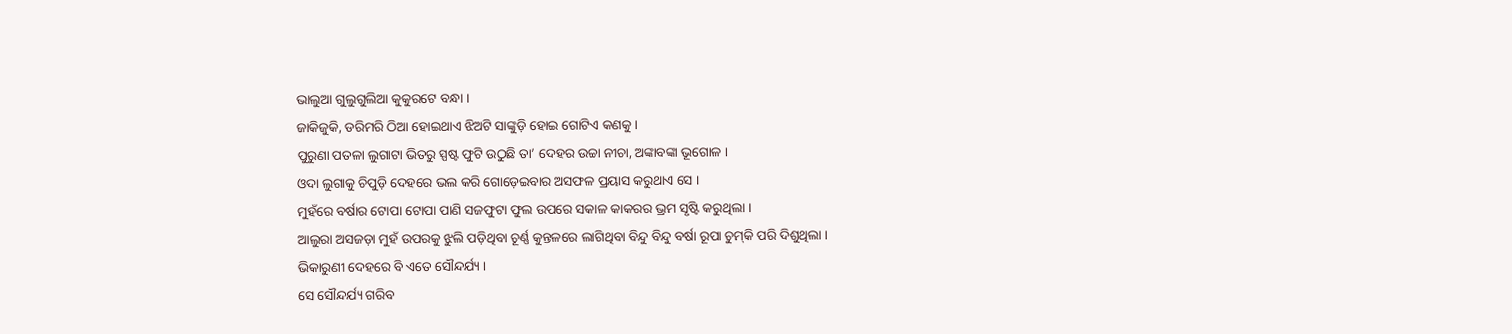ଭାଲୁଆ ଗୁଲୁଗୁଲିଆ କୁକୁରଟେ ବନ୍ଧା ।
ଜାକିଜୁକି, ଡରିମରି ଠିଆ ହୋଇଥାଏ ଝିଅଟି ସାଙ୍କୁଡ଼ି ହୋଇ ଗୋଟିଏ କଣକୁ ।
ପୁରୁଣା ପତଳା ଲୁଗାଟା ଭିତରୁ ସ୍ପଷ୍ଟ ଫୁଟି ଉଠୁଛି ତା’ ଦେହର ଉଚ୍ଚା ନୀଚା, ଅଙ୍କାବଙ୍କା ଭୂଗୋଳ ।
ଓଦା ଲୁଗାକୁ ଚିପୁଡ଼ି ଦେହରେ ଭଲ କରି ଗୋଡ଼େଇବାର ଅସଫଳ ପ୍ରୟାସ କରୁଥାଏ ସେ ।
ମୁହଁରେ ବର୍ଷାର ଟୋପା ଟୋପା ପାଣି ସଜଫୁଟା ଫୁଲ ଉପରେ ସକାଳ କାକରର ଭ୍ରମ ସୃଷ୍ଟି କରୁଥିଲା ।
ଆଲୁରା ଅସଜଡ଼ା ମୁହଁ ଉପରକୁ ଝୁଲି ପଡ଼ିଥିବା ଚୂର୍ଣ୍ଣ କୁନ୍ତଳରେ ଲାଗିଥିବା ବିନ୍ଦୁ ବିନ୍ଦୁ ବର୍ଷା ରୂପା ଚୁମ୍‌କି ପରି ଦିଶୁଥିଲା ।
ଭିକାରୁଣୀ ଦେହରେ ବି ଏତେ ସୌନ୍ଦର୍ଯ୍ୟ ।
ସେ ସୌନ୍ଦର୍ଯ୍ୟ ଗରିବ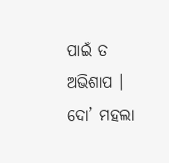ପାଇଁ ତ ଅଭିଶାପ ।
ଦୋ’ ମହଲା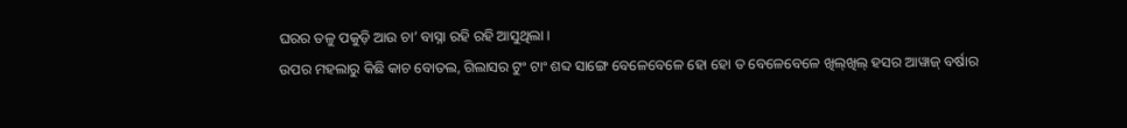ଘରର ତଳୁ ପକୁଡ଼ି ଆଉ ଚା’ ବାସ୍ନା ରହି ରହି ଆସୁଥିଲା ।
ଉପର ମହଲାରୁ କିଛି କାଚ ବୋତଲ, ଗିଲାସର ଟୁଂ ଟାଂ ଶବ୍ଦ ସାଙ୍ଗେ ବେଳେବେଳେ ହୋ ହୋ ତ ବେଳେବେଳେ ଖିଲ୍‌ଖିଲ୍‌ ହସର ଆୱାଜ୍‌ ବର୍ଷାର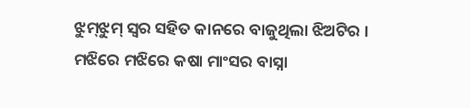ଝୁମ୍‌ଝୁମ୍‌ ସ୍ବର ସହିତ କାନରେ ବାଜୁଥିଲା ଝିଅଟିର ।
ମଝିରେ ମଝିରେ କଷା ମାଂସର ବାସ୍ନା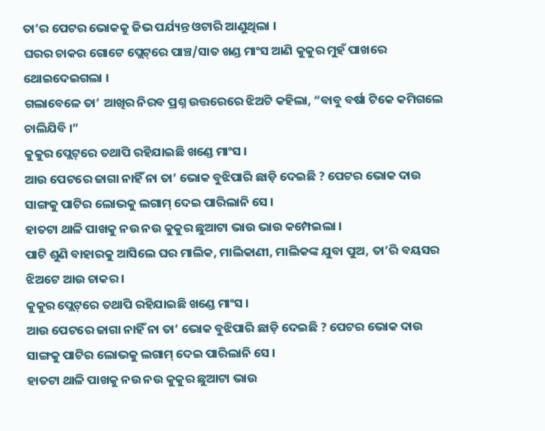ତା’ର ପେଟର ଭୋକକୁ ଜିଭ ପର୍ଯ୍ୟନ୍ତ ଓଟାରି ଆଣୁଥିଲା ।
ଘରର ଚାକର ଗୋଟେ ପ୍ଲେଟ୍‌ରେ ପାଞ୍ଚ/ସାତ ଖଣ୍ଡ ମାଂସ ଆଣି କୁକୁର ମୁହଁ ପାଖରେ ଥୋଇଦେଇଗଲା ।
ଗଲାବେଳେ ତା’ ଆଖିର ନିରବ ପ୍ରଶ୍ନ ଉତ୍ତରେରେ ଝିଅଟି କହିଲା, “ବାବୁ ବର୍ଷା ଟିକେ କମିଗଲେ ଚାଲିଯିବି ।”
କୁକୁର ପ୍ଲେଟ୍‌ରେ ତଥାପି ରହିଯାଇଛି ଖଣ୍ଡେ ମାଂସ ।
ଆଉ ପେଟରେ ଜାଗା ନାହିଁ ନା ତା’ ଭୋକ ବୁଝିପାରି ଛାଡ଼ି ଦେଇଛି ? ପେଟର ଭୋକ ଦାଉ ସାଙ୍ଗକୁ ପାଟିର ଲୋଭକୁ ଲଗାମ୍‌ ଦେଇ ପାରିଲାନି ସେ ।
ହାତଟା ଥାଳି ପାଖକୁ ନଉ ନଉ କୁକୁର ଛୁଆଟା ଭାଉ ଭାଉ କମ୍ପେଇଲା ।
ପାଟି ଶୁଣି ବାହାରକୁ ଆସିଲେ ଘର ମାଲିକ, ମାଲିକାଣୀ, ମାଲିକଙ୍କ ଯୁବା ପୁଅ, ତା’ରି ବୟସର ଝିଅଟେ ଆଉ ଚାକର ।
କୁକୁର ପ୍ଲେଟ୍‌ରେ ତଥାପି ରହିଯାଇଛି ଖଣ୍ଡେ ମାଂସ ।
ଆଉ ପେଟରେ ଜାଗା ନାହିଁ ନା ତା’ ଭୋକ ବୁଝିପାରି ଛାଡ଼ି ଦେଇଛି ? ପେଟର ଭୋକ ଦାଉ ସାଙ୍ଗକୁ ପାଟିର ଲୋଭକୁ ଲଗାମ୍‌ ଦେଇ ପାରିଲାନି ସେ ।
ହାତଟା ଥାଳି ପାଖକୁ ନଉ ନଉ କୁକୁର ଛୁଆଟା ଭାଉ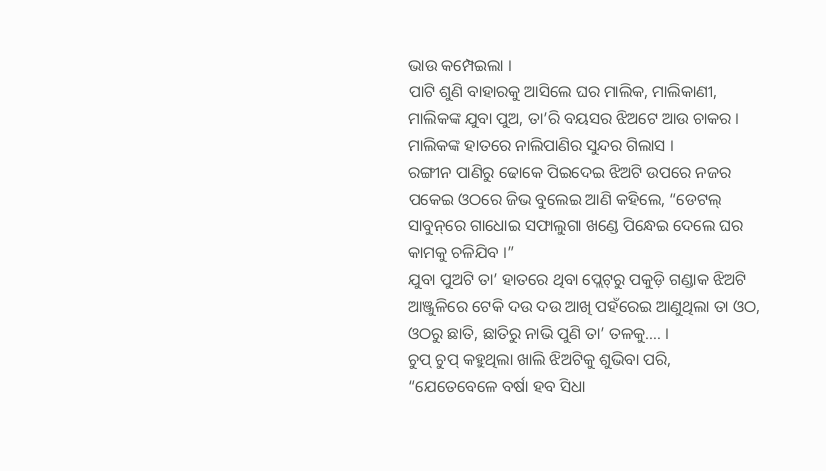ଭାଉ କମ୍ପେଇଲା ।
ପାଟି ଶୁଣି ବାହାରକୁ ଆସିଲେ ଘର ମାଲିକ, ମାଲିକାଣୀ, ମାଲିକଙ୍କ ଯୁବା ପୁଅ, ତା’ରି ବୟସର ଝିଅଟେ ଆଉ ଚାକର ।
ମାଲିକଙ୍କ ହାତରେ ନାଲିପାଣିର ସୁନ୍ଦର ଗିଲାସ ।
ରଙ୍ଗୀନ ପାଣିରୁ ଢୋକେ ପିଇଦେଇ ଝିଅଟି ଉପରେ ନଜର ପକେଇ ଓଠରେ ଜିଭ ବୁଲେଇ ଆଣି କହିଲେ, “ଡେଟଲ୍‌ ସାବୁନ୍‌ରେ ଗାଧୋଇ ସଫାଲୁଗା ଖଣ୍ଡେ ପିନ୍ଧେଇ ଦେଲେ ଘର କାମକୁ ଚଳିଯିବ ।”
ଯୁବା ପୁଅଟି ତା’ ହାତରେ ଥିବା ପ୍ଲେଟ୍‌ରୁ ପକୁଡ଼ି ଗଣ୍ଡାକ ଝିଅଟି ଆଞ୍ଜୁଳିରେ ଟେକି ଦଉ ଦଉ ଆଖି ପହଁରେଇ ଆଣୁଥିଲା ତା ଓଠ, ଓଠରୁ ଛାତି, ଛାତିରୁ ନାଭି ପୁଣି ତା’ ତଳକୁ…. ।
ଚୁପ୍‌ ଚୁପ୍‌ କହୁଥିଲା ଖାଲି ଝିଅଟିକୁ ଶୁଭିବା ପରି, “ଯେତେବେଳେ ବର୍ଷା ହବ ସିଧା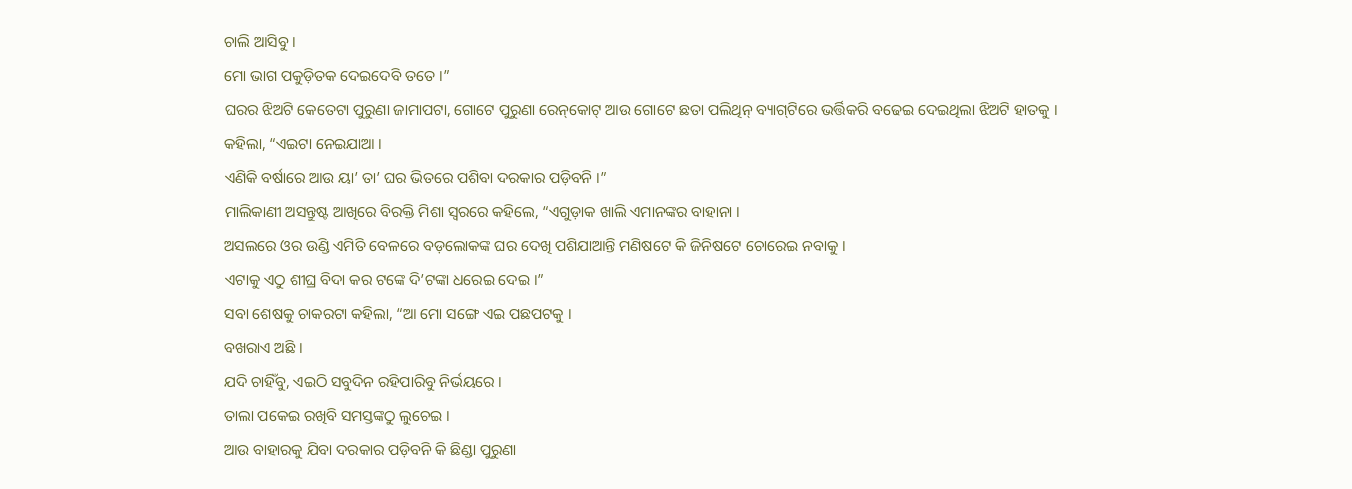ଚାଲି ଆସିବୁ ।
ମୋ ଭାଗ ପକୁଡ଼ିତକ ଦେଇଦେବି ତତେ ।”
ଘରର ଝିଅଟି କେତେଟା ପୁରୁଣା ଜାମାପଟା, ଗୋଟେ ପୁରୁଣା ରେନ୍‌‌କୋଟ୍‌ ଆଉ ଗୋଟେ ଛତା ପଲିଥିନ୍‌ ବ୍ୟାଗ୍‌ଟିରେ ଭର୍ତ୍ତିକରି ବଢେଇ ଦେଇଥିଲା ଝିଅଟି ହାତକୁ ।
କହିଲା, “ଏଇଟା ନେଇଯାଆ ।
ଏଣିକି ବର୍ଷାରେ ଆଉ ୟା’ ତା’ ଘର ଭିତରେ ପଶିବା ଦରକାର ପଡ଼ିବନି ।”
ମାଲିକାଣୀ ଅସନ୍ତୁଷ୍ଟ ଆଖିରେ ବିରକ୍ତି ମିଶା ସ୍ବରରେ କହିଲେ, “ଏଗୁଡ଼ାକ ଖାଲି ଏମାନଙ୍କର ବାହାନା ।
ଅସଲରେ ଓର ଉଣ୍ଡି ଏମିତି ବେଳରେ ବଡ଼ଲୋକଙ୍କ ଘର ଦେଖି ପଶିଯାଆନ୍ତି ମଣିଷଟେ କି ଜିନିଷଟେ ଚୋରେଇ ନବାକୁ ।
ଏଟାକୁ ଏଠୁ ଶୀଘ୍ର ବିଦା କର ଟଙ୍କେ ଦି’ଟଙ୍କା ଧରେଇ ଦେଇ ।”
ସବା ଶେଷକୁ ଚାକରଟା କହିଲା, “ଆ ମୋ ସଙ୍ଗେ ଏଇ ପଛପଟକୁ ।
ବଖରାଏ ଅଛି ।
ଯଦି ଚାହିଁବୁ, ଏଇଠି ସବୁଦିନ ରହିପାରିବୁ ନିର୍ଭୟରେ ।
ତାଲା ପକେଇ ରଖିବି ସମସ୍ତଙ୍କଠୁ ଲୁଚେଇ ।
ଆଉ ବାହାରକୁ ଯିବା ଦରକାର ପଡ଼ିବନି କି ଛିଣ୍ଡା ପୁରୁଣା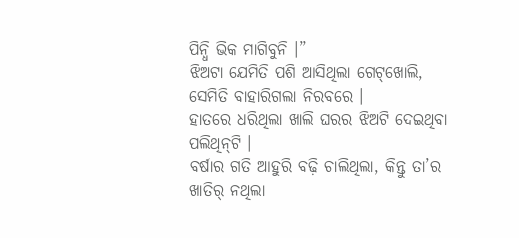ପିନ୍ଧି ଭିକ ମାଗିବୁନି ।”
ଝିଅଟା ଯେମିତି ପଶି ଆସିଥିଲା ଗେଟ୍‌ଖୋଲି, ସେମିତି ବାହାରିଗଲା ନିରବରେ ।
ହାତରେ ଧରିଥିଲା ଖାଲି ଘରର ଝିଅଟି ଦେଇଥିବା ପଲିଥିନ୍‌ଟି ।
ବର୍ଷାର ଗତି ଆହୁରି ବଢ଼ି ଚାଲିଥିଲା, କିନ୍ତୁ ତା’ର ଖାତିର୍‌ ନଥିଲା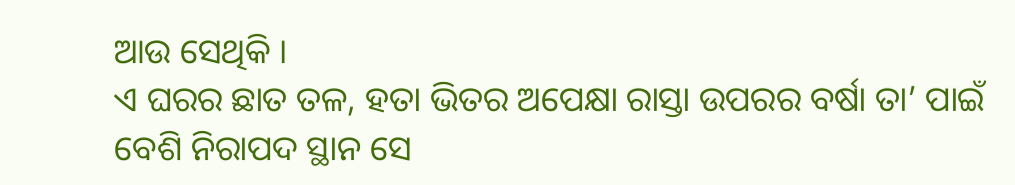ଆଉ ସେଥିକି ।
ଏ ଘରର ଛାତ ତଳ, ହତା ଭିତର ଅପେକ୍ଷା ରାସ୍ତା ଉପରର ବର୍ଷା ତା’ ପାଇଁ ବେଶି ନିରାପଦ ସ୍ଥାନ ସେ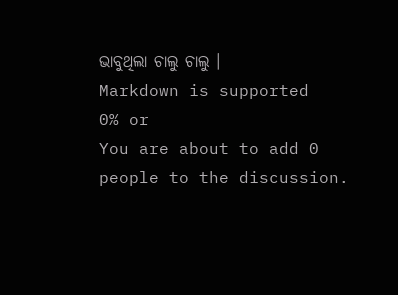ଭାବୁଥିଲା ଚାଲୁ ଚାଲୁ ।
Markdown is supported
0% or
You are about to add 0 people to the discussion.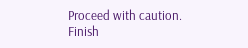Proceed with caution.
Finish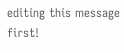editing this message first!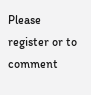Please register or to comment